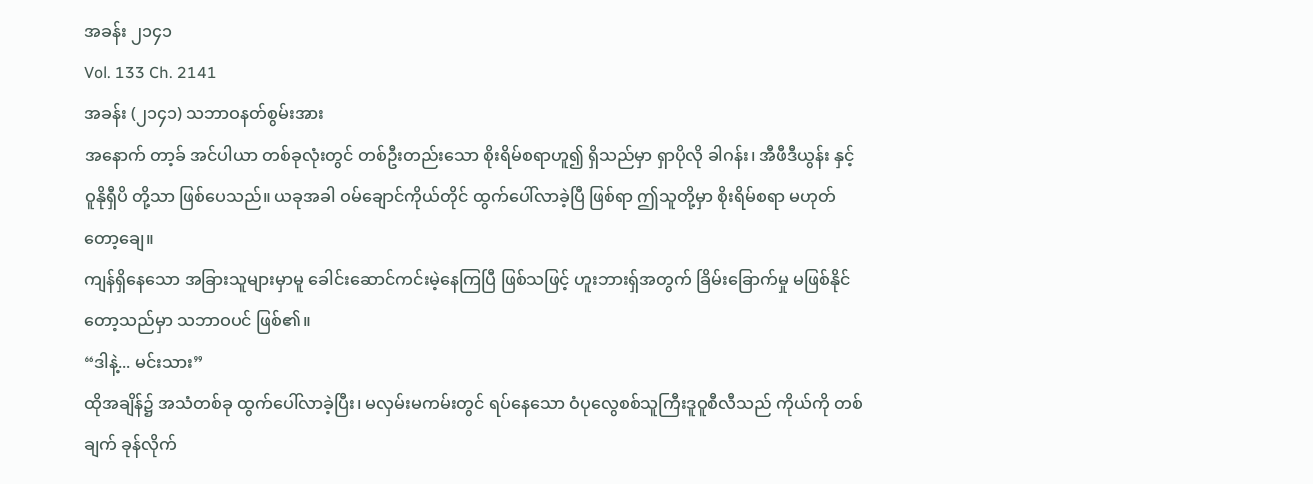အခန်း ၂၁၄၁
Vol. 133 Ch. 2141
အခန်း (၂၁၄၁) သဘာဝနတ်စွမ်းအား
အနောက် တာ့ခ် အင်ပါယာ တစ်ခုလုံးတွင် တစ်ဦးတည်းသော စိုးရိမ်စရာဟူ၍ ရှိသည်မှာ ရှာပိုလို ခါဂန်း၊ အီဖီဒီယွန်း နှင့် ဝူနိုရှီပိ တို့သာ ဖြစ်ပေသည်။ ယခုအခါ ဝမ်ချောင်ကိုယ်တိုင် ထွက်ပေါ်လာခဲ့ပြီ ဖြစ်ရာ ဤသူတို့မှာ စိုးရိမ်စရာ မဟုတ်တော့ချေ။
ကျန်ရှိနေသော အခြားသူများမှာမူ ခေါင်းဆောင်ကင်းမဲ့နေကြပြီ ဖြစ်သဖြင့် ဟူးဘားရှ်အတွက် ခြိမ်းခြောက်မှု မဖြစ်နိုင်တော့သည်မှာ သဘာဝပင် ဖြစ်၏။
“ဒါနဲ့... မင်းသား”
ထိုအချိန်၌ အသံတစ်ခု ထွက်ပေါ်လာခဲ့ပြီး၊ မလှမ်းမကမ်းတွင် ရပ်နေသော ဝံပုလွေစစ်သူကြီးဒူဝူစီလီသည် ကိုယ်ကို တစ်ချက် ခုန်လိုက်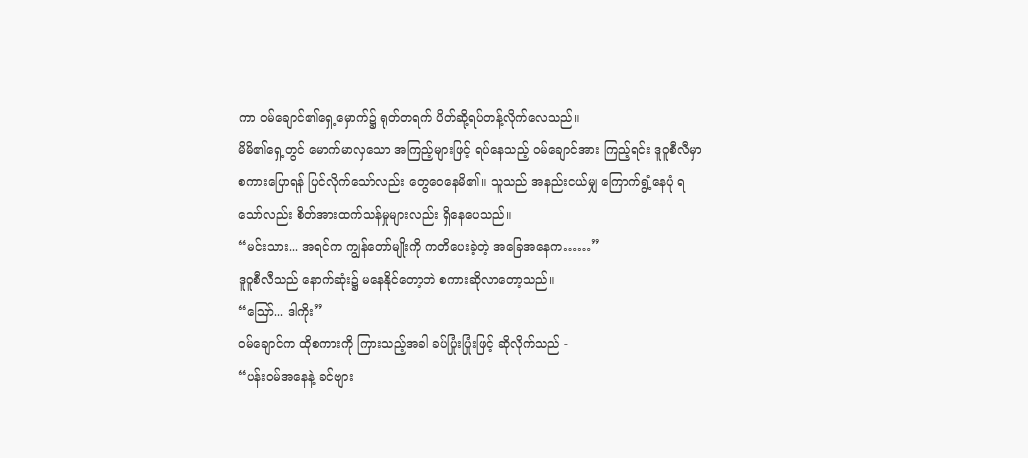ကာ ဝမ်ချောင်၏ရှေ့မှောက်၌ ရုတ်တရက် ပိတ်ဆို့ရပ်တန့်လိုက်လေသည်။
မိမိ၏ရှေ့တွင် မောက်မာလှသော အကြည့်များဖြင့် ရပ်နေသည့် ဝမ်ချောင်အား ကြည့်ရင်း ဒူဝူစီလီမှာ စကားပြောရန် ပြင်လိုက်သော်လည်း တွေဝေနေမိ၏။ သူသည် အနည်းငယ်မျှ ကြောက်ရွံ့နေပုံ ရသော်လည်း စိတ်အားထက်သန်မှုများလည်း ရှိနေပေသည်။
“မင်းသား... အရင်က ကျွန်တော်မျိုးကို ကတိပေးခဲ့တဲ့ အခြေအနေက……”
ဒူဝူစီလီသည် နောက်ဆုံး၌ မနေနိုင်တော့ဘဲ စကားဆိုလာတော့သည်။
“ဪ... ဒါကိုး”
ဝမ်ချောင်က ထိုစကားကို ကြားသည့်အခါ ခပ်ပြုံးပြုံးဖြင့် ဆိုလိုက်သည် -
“ပန်းဝမ်အနေနဲ့ ခင်ဗျား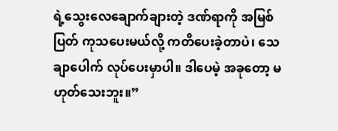ရဲ့သွေးလေချောက်ချားတဲ့ ဒဏ်ရာကို အမြစ်ပြတ် ကုသပေးမယ်လို့ ကတိပေးခဲ့တာပဲ၊ သေချာပေါက် လုပ်ပေးမှာပါ။ ဒါပေမဲ့ အခုတော့ မဟုတ်သေးဘူး။”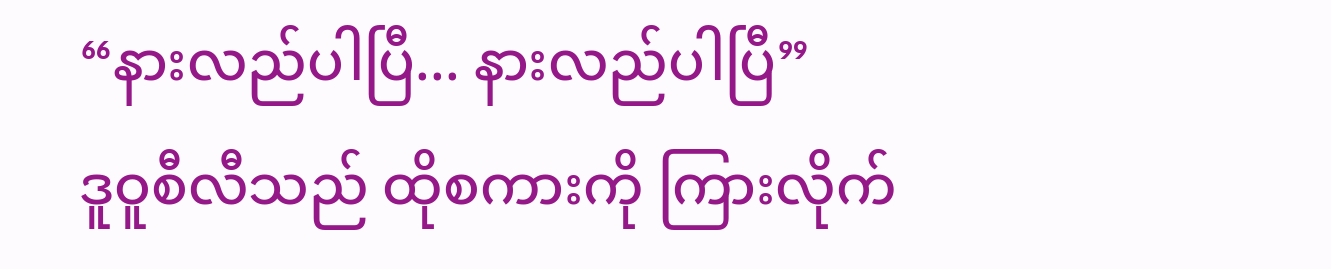“နားလည်ပါပြီ... နားလည်ပါပြီ”
ဒူဝူစီလီသည် ထိုစကားကို ကြားလိုက်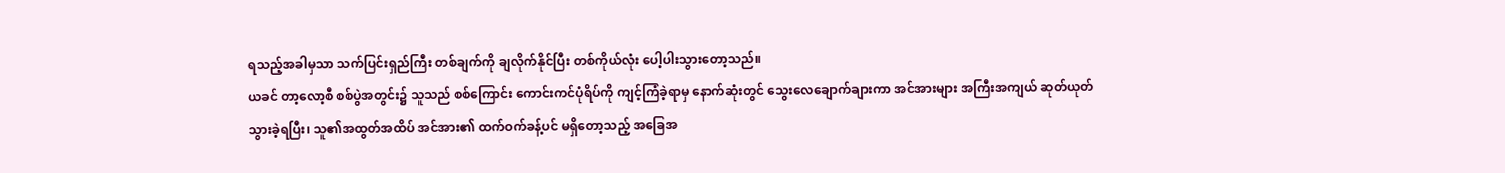ရသည့်အခါမှသာ သက်ပြင်းရှည်ကြီး တစ်ချက်ကို ချလိုက်နိုင်ပြီး တစ်ကိုယ်လုံး ပေါ့ပါးသွားတော့သည်။
ယခင် တာ့လော့စီ စစ်ပွဲအတွင်း၌ သူသည် စစ်ကြောင်း ကောင်းကင်ပုံရိပ်ကို ကျင့်ကြံခဲ့ရာမှ နောက်ဆုံးတွင် သွေးလေချောက်ချားကာ အင်အားများ အကြီးအကျယ် ဆုတ်ယုတ်သွားခဲ့ရပြီး၊ သူ၏အထွတ်အထိပ် အင်အား၏ ထက်ဝက်ခန့်ပင် မရှိတော့သည့် အခြေအ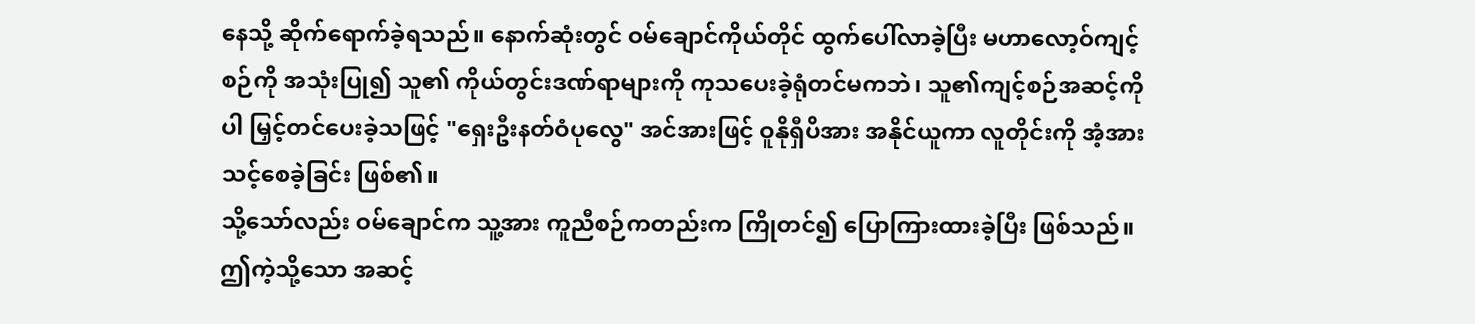နေသို့ ဆိုက်ရောက်ခဲ့ရသည်။ နောက်ဆုံးတွင် ဝမ်ချောင်ကိုယ်တိုင် ထွက်ပေါ်လာခဲ့ပြီး မဟာလော့ဝ်ကျင့်စဉ်ကို အသုံးပြု၍ သူ၏ ကိုယ်တွင်းဒဏ်ရာများကို ကုသပေးခဲ့ရုံတင်မကဘဲ၊ သူ၏ကျင့်စဉ်အဆင့်ကိုပါ မြှင့်တင်ပေးခဲ့သဖြင့် "ရှေးဦးနတ်ဝံပုလွေ" အင်အားဖြင့် ဝူနိုရှီပိအား အနိုင်ယူကာ လူတိုင်းကို အံ့အားသင့်စေခဲ့ခြင်း ဖြစ်၏။
သို့သော်လည်း ဝမ်ချောင်က သူ့အား ကူညီစဉ်ကတည်းက ကြိုတင်၍ ပြောကြားထားခဲ့ပြီး ဖြစ်သည်။ ဤကဲ့သို့သော အဆင့်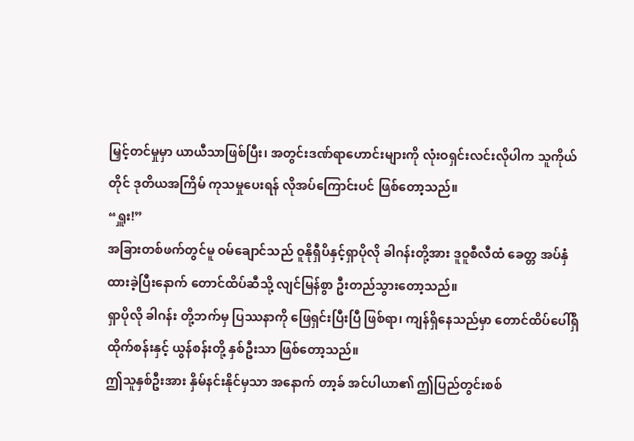မြှင့်တင်မှုမှာ ယာယီသာဖြစ်ပြီး၊ အတွင်းဒဏ်ရာဟောင်းများကို လုံးဝရှင်းလင်းလိုပါက သူကိုယ်တိုင် ဒုတိယအကြိမ် ကုသမှုပေးရန် လိုအပ်ကြောင်းပင် ဖြစ်တော့သည်။
“ရှူး!”
အခြားတစ်ဖက်တွင်မူ ဝမ်ချောင်သည် ဝူနိုရှီပိနှင့်ရှာပိုလို ခါဂန်းတို့အား ဒူဝူစီလီထံ ခေတ္တ အပ်နှံထားခဲ့ပြီးနောက် တောင်ထိပ်ဆီသို့ လျင်မြန်စွာ ဦးတည်သွားတော့သည်။
ရှာပိုလို ခါဂန်း တို့ဘက်မှ ပြဿနာကို ဖြေရှင်းပြီးပြီ ဖြစ်ရာ၊ ကျန်ရှိနေသည်မှာ တောင်ထိပ်ပေါ်ရှိ ထိုက်စန်းနှင့် ယွန်စန်းတို့ နှစ်ဦးသာ ဖြစ်တော့သည်။
ဤသူနှစ်ဦးအား နှိမ်နင်းနိုင်မှသာ အနောက် တာ့ခ် အင်ပါယာ၏ ဤပြည်တွင်းစစ်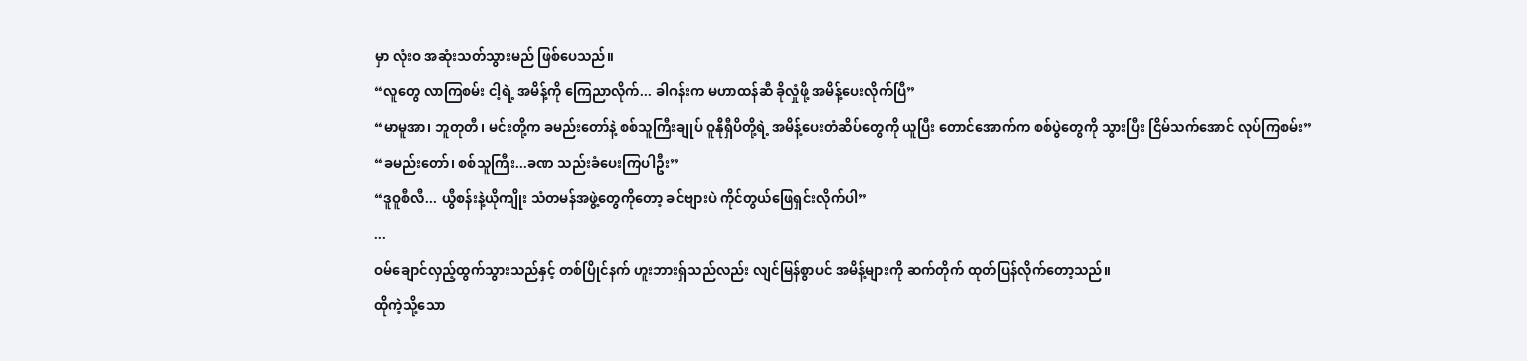မှာ လုံးဝ အဆုံးသတ်သွားမည် ဖြစ်ပေသည်။
“လူတွေ လာကြစမ်း ငါ့ရဲ့ အမိန့်ကို ကြေညာလိုက်... ခါဂန်းက မဟာထန်ဆီ ခိုလှုံဖို့ အမိန့်ပေးလိုက်ပြီ”
“မာမူအာ၊ ဘူတုတီ၊ မင်းတို့က ခမည်းတော်နဲ့ စစ်သူကြီးချုပ် ဝူနိုရှီပိတို့ရဲ့ အမိန့်ပေးတံဆိပ်တွေကို ယူပြီး တောင်အောက်က စစ်ပွဲတွေကို သွားပြီး ငြိမ်သက်အောင် လုပ်ကြစမ်း”
“ခမည်းတော်၊ စစ်သူကြီး...ခဏ သည်းခံပေးကြပါဦး”
“ဒူဝူစီလီ... ယွီစန်းနဲ့ယိုကျိုး သံတမန်အဖွဲ့တွေကိုတော့ ခင်ဗျားပဲ ကိုင်တွယ်ဖြေရှင်းလိုက်ပါ”
...
ဝမ်ချောင်လှည့်ထွက်သွားသည်နှင့် တစ်ပြိုင်နက် ဟူးဘားရှ်သည်လည်း လျင်မြန်စွာပင် အမိန့်များကို ဆက်တိုက် ထုတ်ပြန်လိုက်တော့သည်။
ထိုကဲ့သို့သော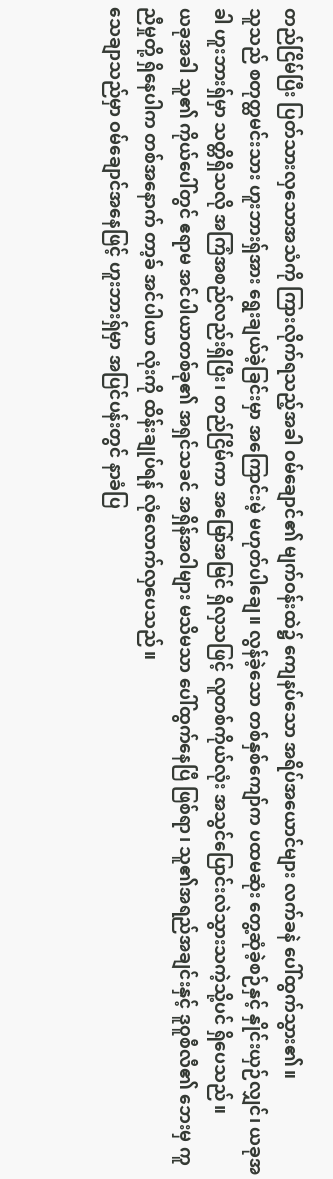တည်ငြိမ်ပြီး ပြတ်သားလှသောအသံကို ကြားလိုက်ရသည့်အခါ ဝမ်ချောင်၏ မျက်ဝန်းထဲ၌ ကျေနပ်သော အရိပ်အယောင်များ လက်ခနဲ ပေါ်ထွက်သွား၏။
သူသည် စတုတ္ထမင်းသား ဟူးဘားရှ်အား ရွေးချယ်ခဲ့ခြင်းမှာ အကြောင်းမဲ့ မဟုတ်ပါချေ။ လွန်ခဲ့သော တစ်နှစ်ကျော်က ပထမဆုံး တွေ့ဆုံခဲ့စဉ်နှင့် နှိုင်းယှဉ်လျှင်၊ ယခုအခါ ဟူးဘားရှ်မှာ သတ္တိရှိသလို အကြံအစည်လည်းရှိပြီး၊ တည်ငြိမ်ကာ အမြော်အမြင် ရှိလှသဖြင့် လူတစ်ကိုယ်လုံး အသွင်ပြောင်းလဲသွားသကဲ့သို့ပင် ရှိပေသည်။
ယခုအခါ သူ၏ ကိုယ်ပေါ်တွင် ဧရာမ အင်ပါယာတစ်ခု၏ အရှင်သခင် အရှိန်အဝါများ မသိမသာ ပေါ်ထွက်နေပြီ ဖြစ်ရာ၊ သူ၏အရည်အချင်းနှင့် ဒူဝူစီလီ၏ ဘေးမှ ကူညီမှုတို့ ရှိနေပါက တစ်အနောက် တာ့ခ် အင်ပါယာ လုံးကို ထိန်းချုပ်ရန် လုံလောက်လှပေသည်။
သေချာသည်မှာ ဝမ်ချောင်အနေဖြင့် ဟူးဘားရှ်မှာ အပြင်ပန်းတွင် နာခံပြ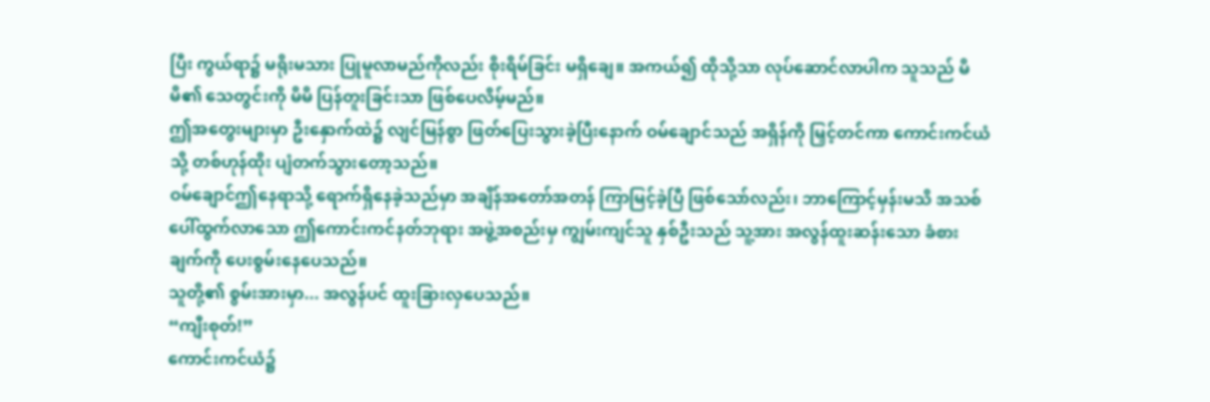ပြီး ကွယ်ရာ၌ မရိုးမသား ပြုမူလာမည်ကိုလည်း စိုးရိမ်ခြင်း မရှိချေ။ အကယ်၍ ထိုသို့သာ လုပ်ဆောင်လာပါက သူသည် မိမိ၏ သေတွင်းကို မိမိ ပြန်တူးခြင်းသာ ဖြစ်ပေလိမ့်မည်။
ဤအတွေးများမှာ ဦးနှောက်ထဲ၌ လျင်မြန်စွာ ဖြတ်ပြေးသွားခဲ့ပြီးနောက် ဝမ်ချောင်သည် အရှိန်ကို မြှင့်တင်ကာ ကောင်းကင်ယံသို့ တစ်ဟုန်ထိုး ပျံတက်သွားတော့သည်။
ဝမ်ချောင်ဤနေရာသို့ ရောက်ရှိနေခဲ့သည်မှာ အချိန်အတော်အတန် ကြာမြင့်ခဲ့ပြီ ဖြစ်သော်လည်း၊ ဘာကြောင့်မှန်းမသိ အသစ်ပေါ်ထွက်လာသော ဤကောင်းကင်နတ်ဘုရား အဖွဲ့အစည်းမှ ကျွမ်းကျင်သူ နှစ်ဦးသည် သူ့အား အလွန်ထူးဆန်းသော ခံစားချက်ကို ပေးစွမ်းနေပေသည်။
သူတို့၏ စွမ်းအားမှာ... အလွန်ပင် ထူးခြားလှပေသည်။
“ကျီးစုတ်!”
ကောင်းကင်ယံ၌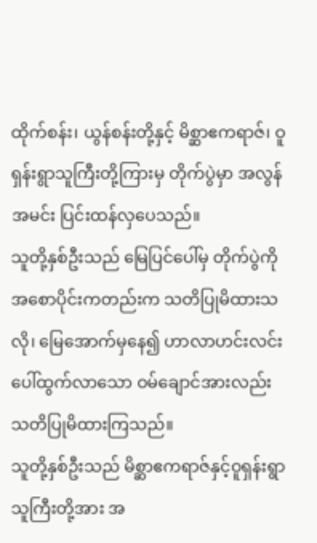ထိုက်စန်း၊ ယွန်စန်းတို့နှင့် မိစ္ဆာဧကရာဇ်၊ ဝူရှန်းရွာသူကြီးတို့ကြားမှ တိုက်ပွဲမှာ အလွန်အမင်း ပြင်းထန်လှပေသည်။
သူတို့နှစ်ဦးသည် မြေပြင်ပေါ်မှ တိုက်ပွဲကို အစောပိုင်းကတည်းက သတိပြုမိထားသလို၊ မြေအောက်မှနေ၍ ဟာလာဟင်းလင်း ပေါ်ထွက်လာသော ဝမ်ချောင်အားလည်း သတိပြုမိထားကြသည်။
သူတို့နှစ်ဦးသည် မိစ္ဆာဧကရာဇ်နှင့်ဝူရှန်းရွာသူကြီးတို့အား အ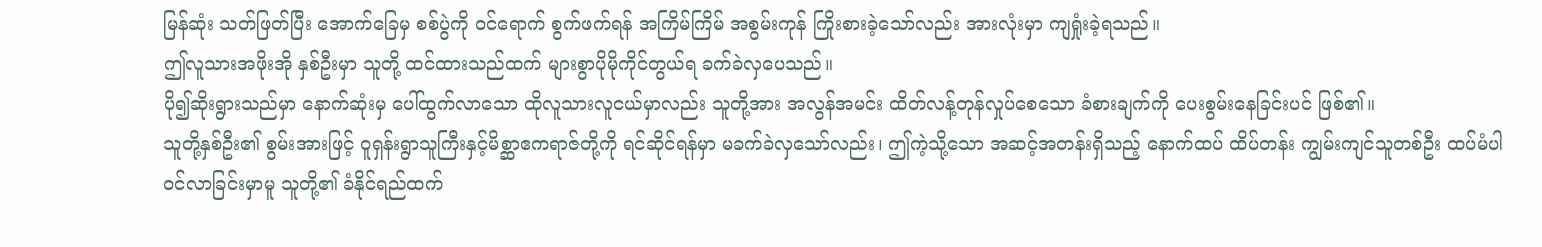မြန်ဆုံး သတ်ဖြတ်ပြီး အောက်ခြေမှ စစ်ပွဲကို ဝင်ရောက် စွက်ဖက်ရန် အကြိမ်ကြိမ် အစွမ်းကုန် ကြိုးစားခဲ့သော်လည်း အားလုံးမှာ ကျရှုံးခဲ့ရသည်။
ဤလူသားအဖိုးအို နှစ်ဦးမှာ သူတို့ ထင်ထားသည်ထက် များစွာပိုမိုကိုင်တွယ်ရ ခက်ခဲလှပေသည်။
ပို၍ဆိုးရွားသည်မှာ နောက်ဆုံးမှ ပေါ်ထွက်လာသော ထိုလူသားလူငယ်မှာလည်း သူတို့အား အလွန်အမင်း ထိတ်လန့်တုန်လှုပ်စေသော ခံစားချက်ကို ပေးစွမ်းနေခြင်းပင် ဖြစ်၏။
သူတို့နှစ်ဦး၏ စွမ်းအားဖြင့် ဝူရှန်းရွာသူကြီးနှင့်မိစ္ဆာဧကရာဇ်တို့ကို ရင်ဆိုင်ရန်မှာ မခက်ခဲလှသော်လည်း၊ ဤကဲ့သို့သော အဆင့်အတန်းရှိသည့် နောက်ထပ် ထိပ်တန်း ကျွမ်းကျင်သူတစ်ဦး ထပ်မံပါဝင်လာခြင်းမှာမူ သူတို့၏ ခံနိုင်ရည်ထက်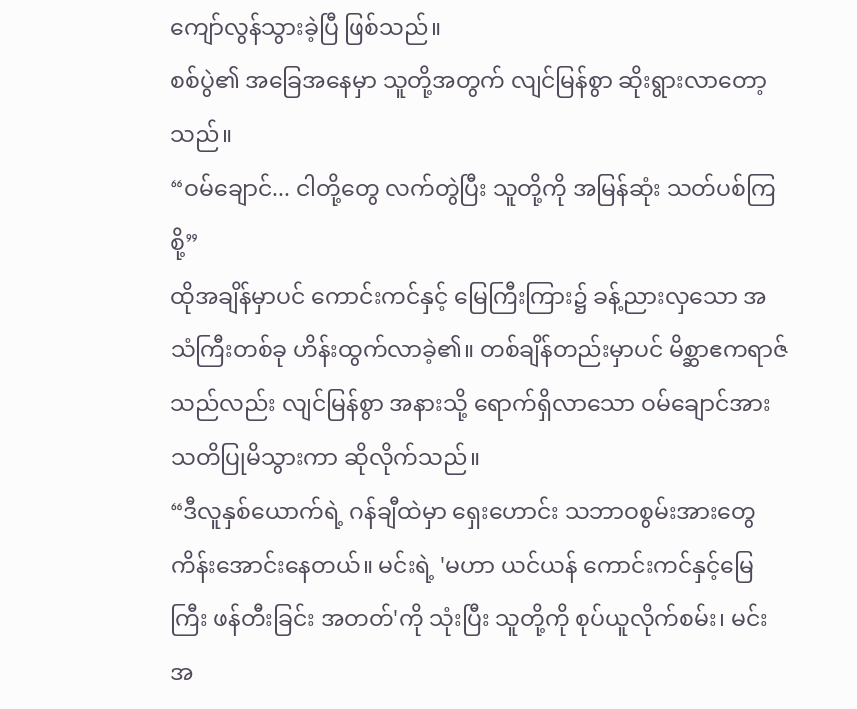ကျော်လွန်သွားခဲ့ပြီ ဖြစ်သည်။
စစ်ပွဲ၏ အခြေအနေမှာ သူတို့အတွက် လျင်မြန်စွာ ဆိုးရွားလာတော့သည်။
“ဝမ်ချောင်... ငါတို့တွေ လက်တွဲပြီး သူတို့ကို အမြန်ဆုံး သတ်ပစ်ကြစို့”
ထိုအချိန်မှာပင် ကောင်းကင်နှင့် မြေကြီးကြား၌ ခန့်ညားလှသော အသံကြီးတစ်ခု ဟိန်းထွက်လာခဲ့၏။ တစ်ချိန်တည်းမှာပင် မိစ္ဆာဧကရာဇ်သည်လည်း လျင်မြန်စွာ အနားသို့ ရောက်ရှိလာသော ဝမ်ချောင်အား သတိပြုမိသွားကာ ဆိုလိုက်သည်။
“ဒီလူနှစ်ယောက်ရဲ့ ဂန်ချီထဲမှာ ရှေးဟောင်း သဘာဝစွမ်းအားတွေ ကိန်းအောင်းနေတယ်။ မင်းရဲ့ 'မဟာ ယင်ယန် ကောင်းကင်နှင့်မြေကြီး ဖန်တီးခြင်း အတတ်'ကို သုံးပြီး သူတို့ကို စုပ်ယူလိုက်စမ်း၊ မင်းအ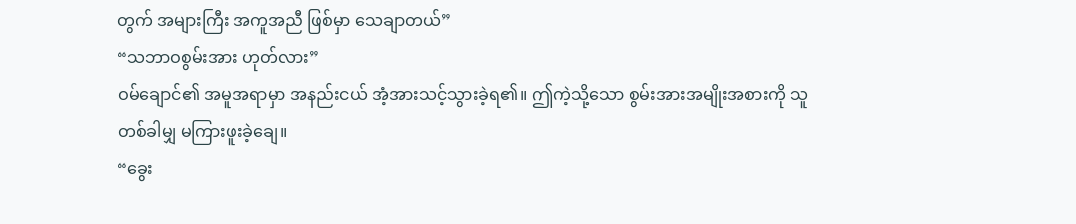တွက် အများကြီး အကူအညီ ဖြစ်မှာ သေချာတယ်”
“သဘာဝစွမ်းအား ဟုတ်လား”
ဝမ်ချောင်၏ အမူအရာမှာ အနည်းငယ် အံ့အားသင့်သွားခဲ့ရ၏။ ဤကဲ့သို့သော စွမ်းအားအမျိုးအစားကို သူ တစ်ခါမျှ မကြားဖူးခဲ့ချေ။
“ခွေး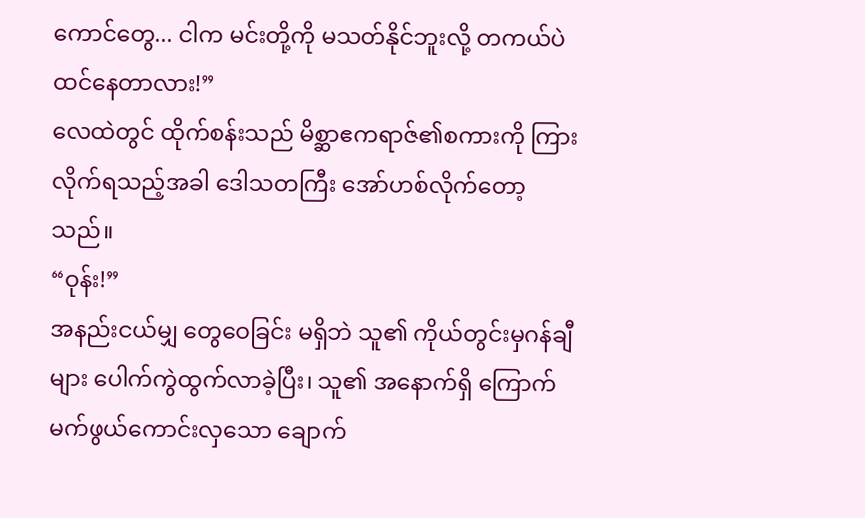ကောင်တွေ... ငါက မင်းတို့ကို မသတ်နိုင်ဘူးလို့ တကယ်ပဲ ထင်နေတာလား!”
လေထဲတွင် ထိုက်စန်းသည် မိစ္ဆာဧကရာဇ်၏စကားကို ကြားလိုက်ရသည့်အခါ ဒေါသတကြီး အော်ဟစ်လိုက်တော့သည်။
“ဝုန်း!”
အနည်းငယ်မျှ တွေဝေခြင်း မရှိဘဲ သူ၏ ကိုယ်တွင်းမှဂန်ချီများ ပေါက်ကွဲထွက်လာခဲ့ပြီး၊ သူ၏ အနောက်ရှိ ကြောက်မက်ဖွယ်ကောင်းလှသော ချောက်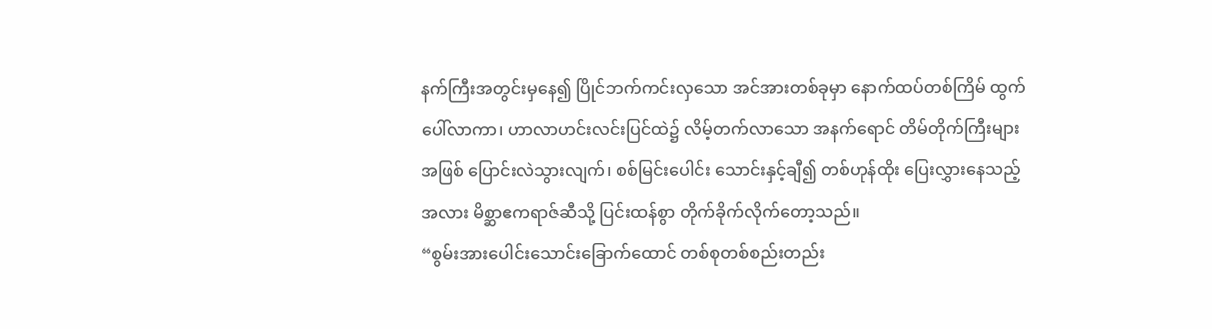နက်ကြီးအတွင်းမှနေ၍ ပြိုင်ဘက်ကင်းလှသော အင်အားတစ်ခုမှာ နောက်ထပ်တစ်ကြိမ် ထွက်ပေါ်လာကာ၊ ဟာလာဟင်းလင်းပြင်ထဲ၌ လိမ့်တက်လာသော အနက်ရောင် တိမ်တိုက်ကြီးများအဖြစ် ပြောင်းလဲသွားလျက်၊ စစ်မြင်းပေါင်း သောင်းနှင့်ချီ၍ တစ်ဟုန်ထိုး ပြေးလွှားနေသည့်အလား မိစ္ဆာဧကရာဇ်ဆီသို့ ပြင်းထန်စွာ တိုက်ခိုက်လိုက်တော့သည်။
“စွမ်းအားပေါင်းသောင်းခြောက်ထောင် တစ်စုတစ်စည်းတည်း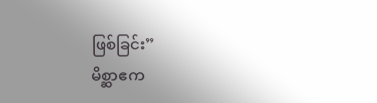ဖြစ်ခြင်း”
မိစ္ဆာဧက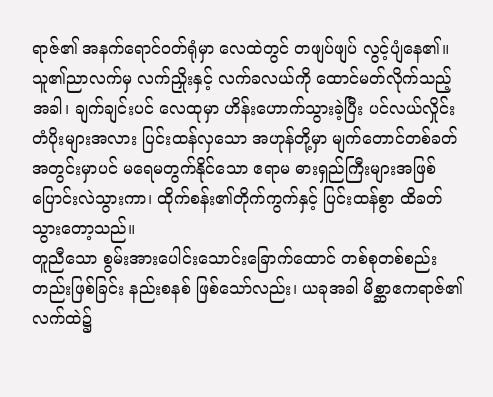ရာဇ်၏ အနက်ရောင်ဝတ်ရုံမှာ လေထဲတွင် တဖျပ်ဖျပ် လွင့်ပျံနေ၏။ သူ၏ညာလက်မှ လက်ညှိုးနှင့် လက်ခလယ်ကို ထောင်မတ်လိုက်သည့်အခါ၊ ချက်ချင်းပင် လေထုမှာ ဟိန်းဟောက်သွားခဲ့ပြီး ပင်လယ်လှိုင်းတံပိုးများအလား ပြင်းထန်လှသော အဟုန်တို့မှာ မျက်တောင်တစ်ခတ်အတွင်းမှာပင် မရေမတွက်နိုင်သော ဧရာမ ဓားရှည်ကြီးများအဖြစ် ပြောင်းလဲသွားကာ၊ ထိုက်စန်း၏တိုက်ကွက်နှင့် ပြင်းထန်စွာ ထိခတ်သွားတော့သည်။
တူညီသော စွမ်းအားပေါင်းသောင်းခြောက်ထောင် တစ်စုတစ်စည်းတည်းဖြစ်ခြင်း နည်းစနစ် ဖြစ်သော်လည်း၊ ယခုအခါ မိစ္ဆာဧကရာဇ်၏လက်ထဲ၌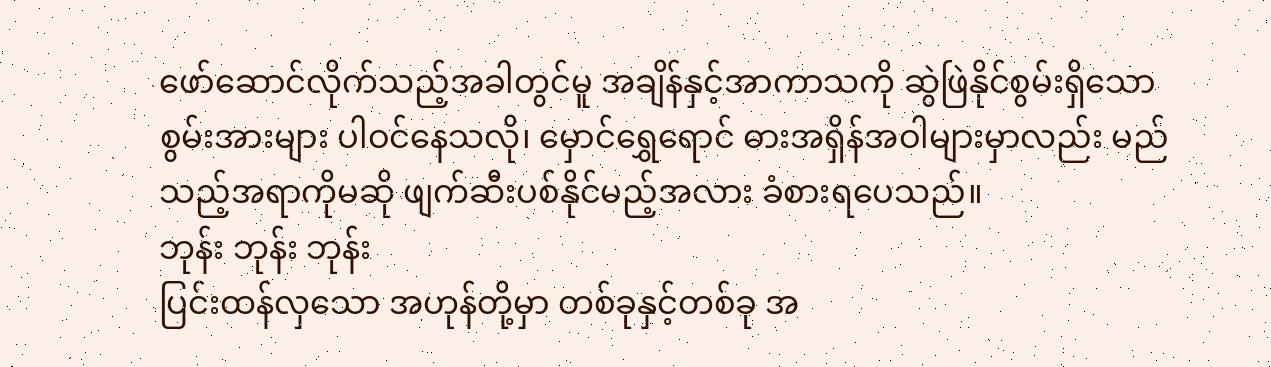ဖော်ဆောင်လိုက်သည့်အခါတွင်မူ အချိန်နှင့်အာကာသကို ဆွဲဖြဲနိုင်စွမ်းရှိသော စွမ်းအားများ ပါဝင်နေသလို၊ မှောင်ရွှေရောင် ဓားအရှိန်အဝါများမှာလည်း မည်သည့်အရာကိုမဆို ဖျက်ဆီးပစ်နိုင်မည့်အလား ခံစားရပေသည်။
ဘုန်း ဘုန်း ဘုန်း
ပြင်းထန်လှသော အဟုန်တို့မှာ တစ်ခုနှင့်တစ်ခု အ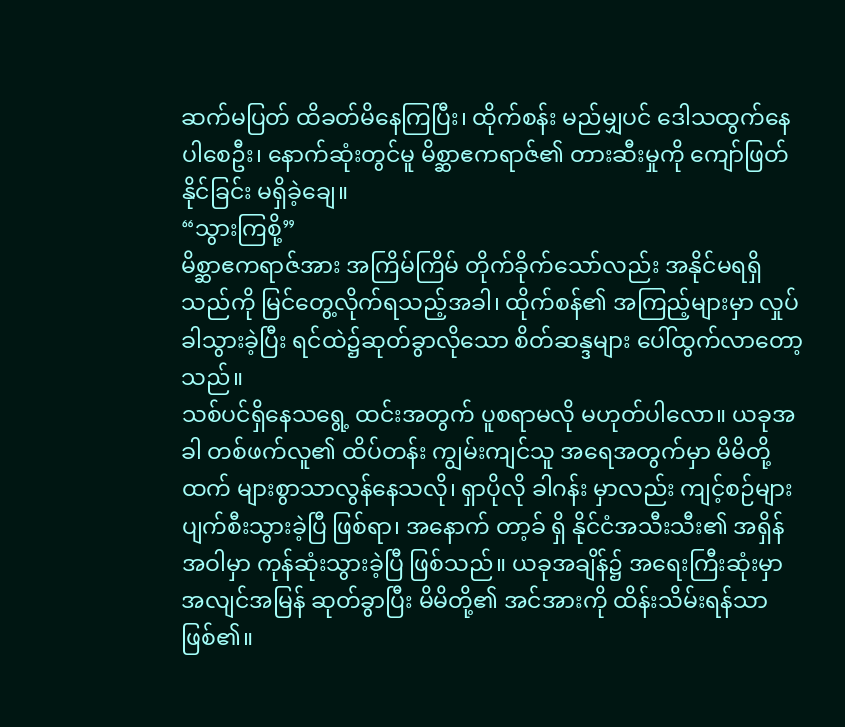ဆက်မပြတ် ထိခတ်မိနေကြပြီး၊ ထိုက်စန်း မည်မျှပင် ဒေါသထွက်နေပါစေဦး၊ နောက်ဆုံးတွင်မူ မိစ္ဆာဧကရာဇ်၏ တားဆီးမှုကို ကျော်ဖြတ်နိုင်ခြင်း မရှိခဲ့ချေ။
“သွားကြစို့”
မိစ္ဆာဧကရာဇ်အား အကြိမ်ကြိမ် တိုက်ခိုက်သော်လည်း အနိုင်မရရှိသည်ကို မြင်တွေ့လိုက်ရသည့်အခါ၊ ထိုက်စန်၏ အကြည့်များမှာ လှုပ်ခါသွားခဲ့ပြီး ရင်ထဲ၌ဆုတ်ခွာလိုသော စိတ်ဆန္ဒများ ပေါ်ထွက်လာတော့သည်။
သစ်ပင်ရှိနေသရွေ့ ထင်းအတွက် ပူစရာမလို မဟုတ်ပါလော။ ယခုအခါ တစ်ဖက်လူ၏ ထိပ်တန်း ကျွမ်းကျင်သူ အရေအတွက်မှာ မိမိတို့ထက် များစွာသာလွန်နေသလို၊ ရှာပိုလို ခါဂန်း မှာလည်း ကျင့်စဉ်များ ပျက်စီးသွားခဲ့ပြီ ဖြစ်ရာ၊ အနောက် တာ့ခ် ရှိ နိုင်ငံအသီးသီး၏ အရှိန်အဝါမှာ ကုန်ဆုံးသွားခဲ့ပြီ ဖြစ်သည်။ ယခုအချိန်၌ အရေးကြီးဆုံးမှာ အလျင်အမြန် ဆုတ်ခွာပြီး မိမိတို့၏ အင်အားကို ထိန်းသိမ်းရန်သာ ဖြစ်၏။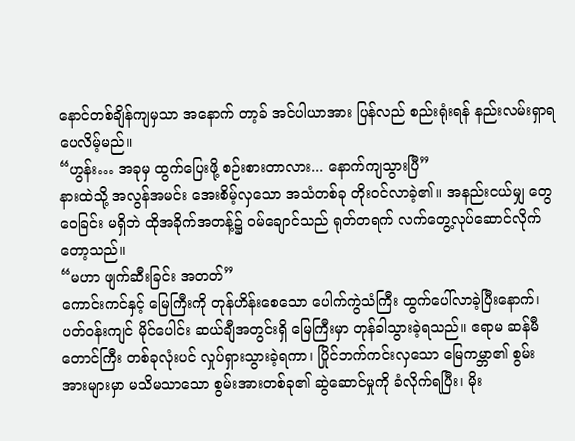နောင်တစ်ချိန်ကျမှသာ အနောက် တာ့ခ် အင်ပါယာအား ပြန်လည် စည်းရုံးရန် နည်းလမ်းရှာရပေလိမ့်မည်။
“ဟွန်း… အခုမှ ထွက်ပြေးဖို့ စဉ်းစားတာလား... နောက်ကျသွားပြီ”
နားထဲသို့ အလွန်အမင်း အေးစိမ့်လှသော အသံတစ်ခု တိုးဝင်လာခဲ့၏။ အနည်းငယ်မျှ တွေဝေခြင်း မရှိဘဲ ထိုအခိုက်အတန့်၌ ဝမ်ချောင်သည် ရုတ်တရက် လက်တွေ့လုပ်ဆောင်လိုက်တော့သည်။
“မဟာ ဖျက်ဆီးခြင်း အတတ်”
ကောင်းကင်နှင့် မြေကြီးကို တုန်ဟိန်းစေသော ပေါက်ကွဲသံကြီး ထွက်ပေါ်လာခဲ့ပြီးနောက်၊ ပတ်ဝန်းကျင် မိုင်ပေါင်း ဆယ်ချီအတွင်းရှိ မြေကြီးမှာ တုန်ခါသွားခဲ့ရသည်။ ဧရာမ ဆန်မီတောင်ကြီး တစ်ခုလုံးပင် လှုပ်ရှားသွားခဲ့ရကာ၊ ပြိုင်ဘက်ကင်းလှသော မြေကမ္ဘာ၏ စွမ်းအားများမှာ မသိမသာသော စွမ်းအားတစ်ခု၏ ဆွဲဆောင်မှုကို ခံလိုက်ရပြီး၊ မိုး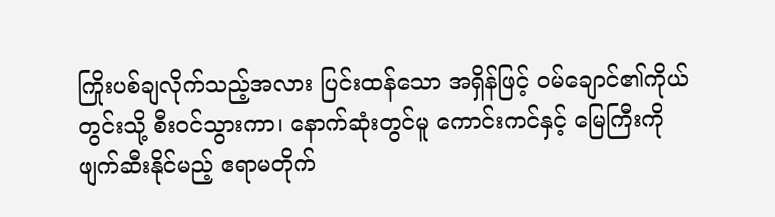ကြိုးပစ်ချလိုက်သည့်အလား ပြင်းထန်သော အရှိန်ဖြင့် ဝမ်ချောင်၏ကိုယ်တွင်းသို့ စီးဝင်သွားကာ၊ နောက်ဆုံးတွင်မူ ကောင်းကင်နှင့် မြေကြီးကို ဖျက်ဆီးနိုင်မည့် ဧရာမတိုက်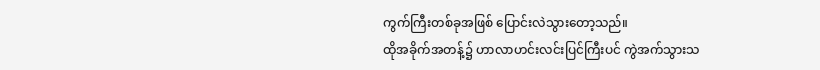ကွက်ကြီးတစ်ခုအဖြစ် ပြောင်းလဲသွားတော့သည်။
ထိုအခိုက်အတန့်၌ ဟာလာဟင်းလင်းပြင်ကြီးပင် ကွဲအက်သွားသ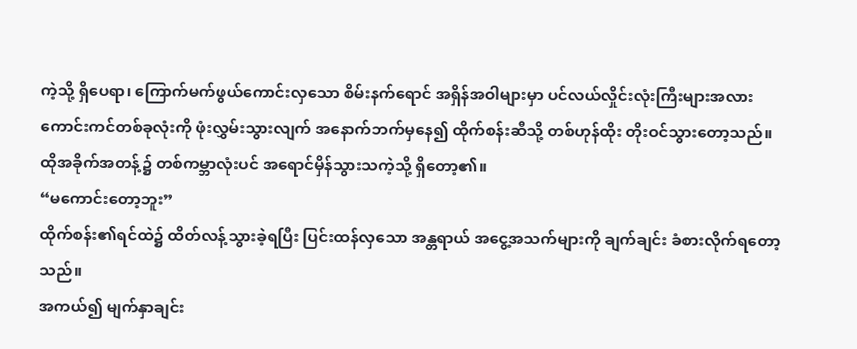ကဲ့သို့ ရှိပေရာ၊ ကြောက်မက်ဖွယ်ကောင်းလှသော စိမ်းနက်ရောင် အရှိန်အဝါများမှာ ပင်လယ်လှိုင်းလုံးကြီးများအလား ကောင်းကင်တစ်ခုလုံးကို ဖုံးလွှမ်းသွားလျက် အနောက်ဘက်မှနေ၍ ထိုက်စန်းဆီသို့ တစ်ဟုန်ထိုး တိုးဝင်သွားတော့သည်။
ထိုအခိုက်အတန့်၌ တစ်ကမ္ဘာလုံးပင် အရောင်မှိန်သွားသကဲ့သို့ ရှိတော့၏။
“မကောင်းတော့ဘူး”
ထိုက်စန်း၏ရင်ထဲ၌ ထိတ်လန့်သွားခဲ့ရပြီး ပြင်းထန်လှသော အန္တရာယ် အငွေ့အသက်များကို ချက်ချင်း ခံစားလိုက်ရတော့သည်။
အကယ်၍ မျက်နှာချင်း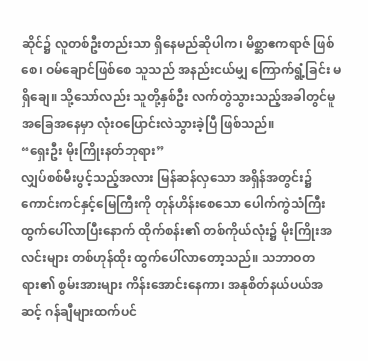ဆိုင်၌ လူတစ်ဦးတည်းသာ ရှိနေမည်ဆိုပါက၊ မိစ္ဆာဧကရာဇ် ဖြစ်စေ၊ ဝမ်ချောင်ဖြစ်စေ သူသည် အနည်းငယ်မျှ ကြောက်ရွံ့ခြင်း မရှိချေ။ သို့သော်လည်း သူတို့နှစ်ဦး လက်တွဲသွားသည့်အခါတွင်မူ အခြေအနေမှာ လုံးဝပြောင်းလဲသွားခဲ့ပြီ ဖြစ်သည်။
“ရှေးဦး မိုးကြိုးနတ်ဘုရား”
လျှပ်စစ်မီးပွင့်သည့်အလား မြန်ဆန်လှသော အရှိန်အတွင်း၌ ကောင်းကင်နှင့်မြေကြီးကို တုန်ဟိန်းစေသော ပေါက်ကွဲသံကြီး ထွက်ပေါ်လာပြီးနောက် ထိုက်စန်း၏ တစ်ကိုယ်လုံး၌ မိုးကြိုးအလင်းများ တစ်ဟုန်ထိုး ထွက်ပေါ်လာတော့သည်။ သဘာဝတရား၏ စွမ်းအားများ ကိန်းအောင်းနေကာ၊ အနုစိတ်နယ်ပယ်အဆင့် ဂန်ချီများထက်ပင်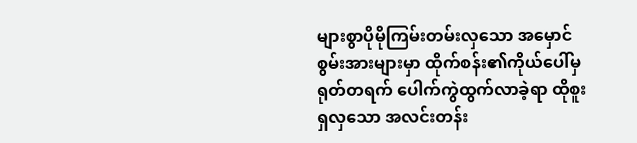များစွာပိုမိုကြမ်းတမ်းလှသော အမှောင်စွမ်းအားများမှာ ထိုက်စန်း၏ကိုယ်ပေါ်မှ ရုတ်တရက် ပေါက်ကွဲထွက်လာခဲ့ရာ ထိုစူးရှလှသော အလင်းတန်း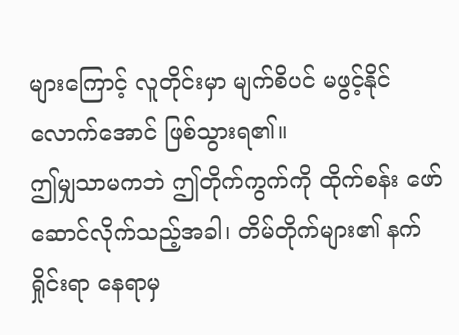များကြောင့် လူတိုင်းမှာ မျက်စိပင် မဖွင့်နိုင်လောက်အောင် ဖြစ်သွားရ၏။
ဤမျှသာမကဘဲ ဤတိုက်ကွက်ကို ထိုက်စန်း ဖော်ဆောင်လိုက်သည့်အခါ၊ တိမ်တိုက်များ၏ နက်ရှိုင်းရာ နေရာမှ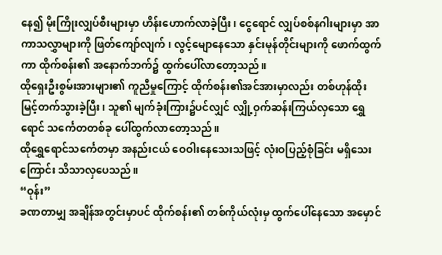နေ၍ မိုးကြိုးလျှပ်စီးများမှာ ဟိန်းဟောက်လာခဲ့ပြီး၊ ငွေရောင် လျှပ်စစ်နဂါးများမှာ အာကာသလွှာများကို ဖြတ်ကျော်လျက်၊ လွင့်မျောနေသော နှင်းမုန်တိုင်းများကို ဖောက်ထွက်ကာ ထိုက်စန်း၏ အနောက်ဘက်၌ ထွက်ပေါ်လာတော့သည်။
ထိုရှေးဦးစွမ်းအားများ၏ ကူညီမှုကြောင့် ထိုက်စန်း၏အင်အားမှာလည်း တစ်ဟုန်ထိုး မြင့်တက်သွားခဲ့ပြီး၊ သူ၏ မျက်ခုံးကြား၌ပင်လျှင် လျှို့ဝှက်ဆန်းကြယ်လှသော ရွှေရောင် သင်္ကေတတစ်ခု ပေါ်ထွက်လာတော့သည်။
ထိုရွှေရောင်သင်္ကေတမှာ အနည်းငယ် ဝေဝါးနေသေးသဖြင့် လုံးဝပြည့်စုံခြင်း မရှိသေးကြောင်း သိသာလှပေသည်။
“ဝုန်း”
ခဏတာမျှ အချိန်အတွင်းမှာပင် ထိုက်စန်း၏ တစ်ကိုယ်လုံးမှ ထွက်ပေါ်နေသော အမှောင်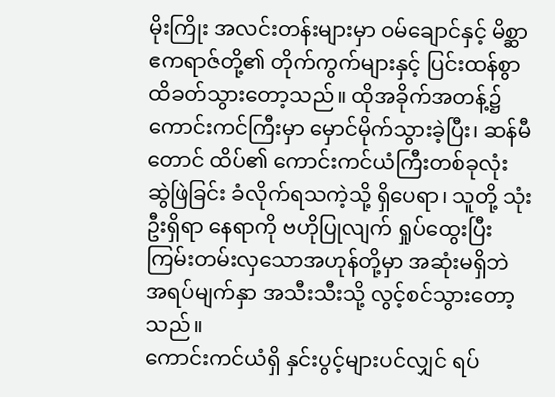မိုးကြိုး အလင်းတန်းများမှာ ဝမ်ချောင်နှင့် မိစ္ဆာဧကရာဇ်တို့၏ တိုက်ကွက်များနှင့် ပြင်းထန်စွာ ထိခတ်သွားတော့သည်။ ထိုအခိုက်အတန့်၌ ကောင်းကင်ကြီးမှာ မှောင်မိုက်သွားခဲ့ပြီး၊ ဆန်မီတောင် ထိပ်၏ ကောင်းကင်ယံကြီးတစ်ခုလုံး ဆွဲဖြဲခြင်း ခံလိုက်ရသကဲ့သို့ ရှိပေရာ၊ သူတို့ သုံးဦးရှိရာ နေရာကို ဗဟိုပြုလျက် ရှုပ်ထွေးပြီး ကြမ်းတမ်းလှသောအဟုန်တို့မှာ အဆုံးမရှိဘဲ အရပ်မျက်နှာ အသီးသီးသို့ လွင့်စင်သွားတော့သည်။
ကောင်းကင်ယံရှိ နှင်းပွင့်များပင်လျှင် ရပ်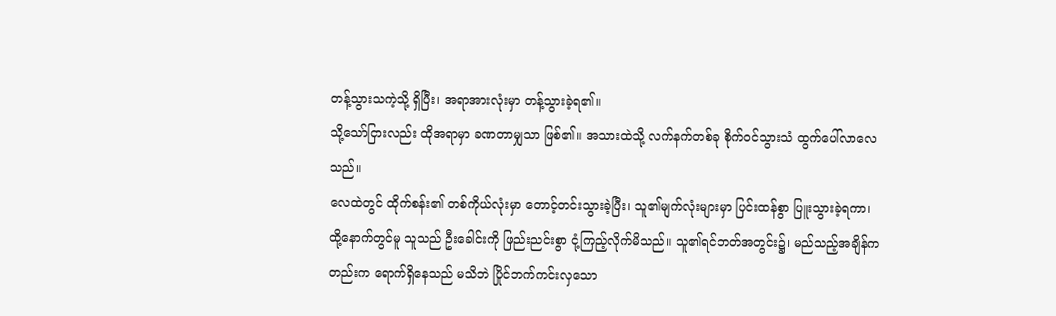တန့်သွားသကဲ့သို့ ရှိပြီး၊ အရာအားလုံးမှာ တန့်သွားခဲ့ရ၏။
သို့သော်ငြားလည်း ထိုအရာမှာ ခဏတာမျှသာ ဖြစ်၏။ အသားထဲသို့ လက်နက်တစ်ခု စိုက်ဝင်သွားသံ ထွက်ပေါ်လာလေသည်။
လေထဲတွင် ထိုက်စန်း၏ တစ်ကိုယ်လုံးမှာ တောင့်တင်းသွားခဲ့ပြီး၊ သူ၏မျက်လုံးများမှာ ပြင်းထန်စွာ ပြူးသွားခဲ့ရကာ၊ ထို့နောက်တွင်မူ သူသည် ဦးခေါင်းကို ဖြည်းညင်းစွာ ငုံ့ကြည့်လိုက်မိသည်။ သူ၏ရင်ဘတ်အတွင်း၌၊ မည်သည့်အချိန်ကတည်းက ရောက်ရှိနေသည် မသိဘဲ ပြိုင်ဘက်ကင်းလှသော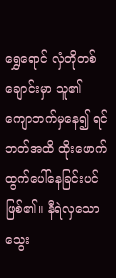ရွှေရောင် လှံတိုတစ်ချောင်းမှာ သူ၏ ကျောဘက်မှနေ၍ ရင်ဘတ်အထိ ထိုးဖောက် ထွက်ပေါ်နေခြင်းပင် ဖြစ်၏။ နီရဲလှသော သွေး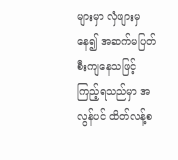များမှာ လှံဖျားမှနေ၍ အဆက်မပြတ် စီးကျနေသဖြင့် ကြည့်ရသည်မှာ အလွန်ပင် ထိတ်လန့်စ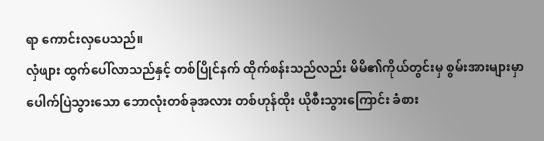ရာ ကောင်းလှပေသည်။
လှံဖျား ထွက်ပေါ်လာသည်နှင့် တစ်ပြိုင်နက် ထိုက်စန်းသည်လည်း မိမိ၏ကိုယ်တွင်းမှ စွမ်းအားများမှာ ပေါက်ပြဲသွားသော ဘောလုံးတစ်ခုအလား တစ်ဟုန်ထိုး ယိုစီးသွားကြောင်း ခံစား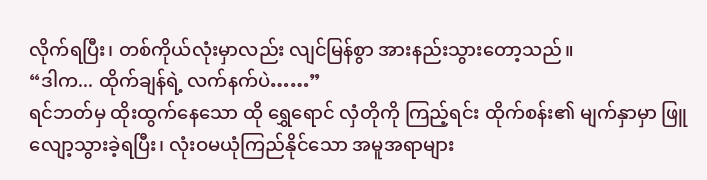လိုက်ရပြီး၊ တစ်ကိုယ်လုံးမှာလည်း လျင်မြန်စွာ အားနည်းသွားတော့သည်။
“ဒါက... ထိုက်ချန်ရဲ့ လက်နက်ပဲ……”
ရင်ဘတ်မှ ထိုးထွက်နေသော ထို ရွှေရောင် လှံတိုကို ကြည့်ရင်း ထိုက်စန်း၏ မျက်နှာမှာ ဖြူလျော့သွားခဲ့ရပြီး၊ လုံးဝမယုံကြည်နိုင်သော အမူအရာများ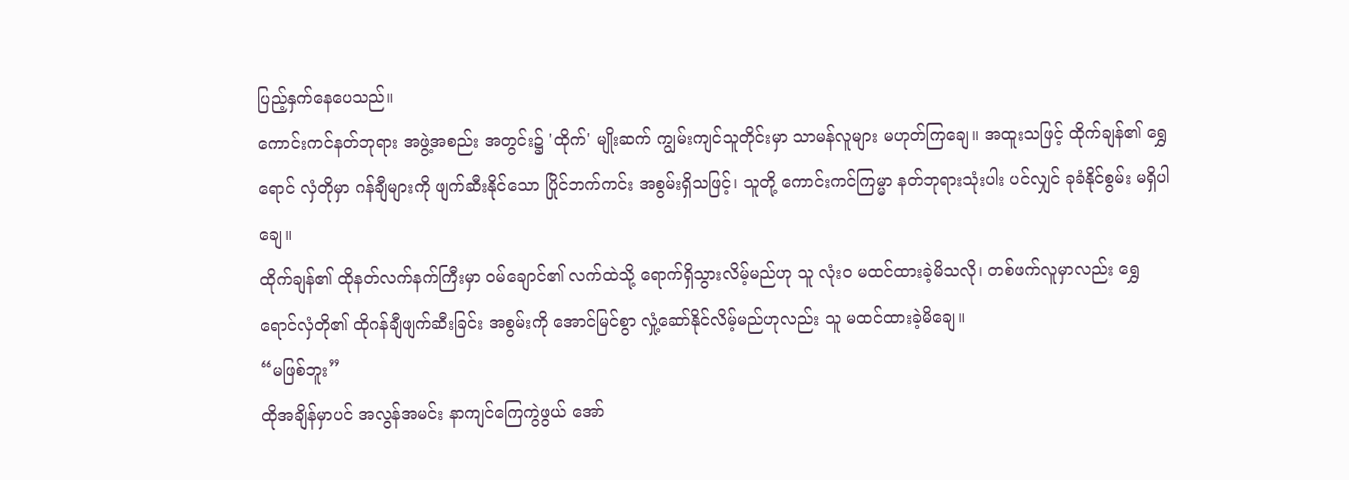ပြည့်နှက်နေပေသည်။
ကောင်းကင်နတ်ဘုရား အဖွဲ့အစည်း အတွင်း၌ 'ထိုက်' မျိုးဆက် ကျွမ်းကျင်သူတိုင်းမှာ သာမန်လူများ မဟုတ်ကြချေ။ အထူးသဖြင့် ထိုက်ချန်၏ ရွှေရောင် လှံတိုမှာ ဂန်ချီများကို ဖျက်ဆီးနိုင်သော ပြိုင်ဘက်ကင်း အစွမ်းရှိသဖြင့်၊ သူတို့ ကောင်းကင်ကြမ္မာ နတ်ဘုရားသုံးပါး ပင်လျှင် ခုခံနိုင်စွမ်း မရှိပါချေ။
ထိုက်ချန်၏ ထိုနတ်လက်နက်ကြီးမှာ ဝမ်ချောင်၏ လက်ထဲသို့ ရောက်ရှိသွားလိမ့်မည်ဟု သူ လုံးဝ မထင်ထားခဲ့မိသလို၊ တစ်ဖက်လူမှာလည်း ရွှေရောင်လှံတို၏ ထိုဂန်ချီဖျက်ဆီးခြင်း အစွမ်းကို အောင်မြင်စွာ လှုံ့ဆော်နိုင်လိမ့်မည်ဟုလည်း သူ မထင်ထားခဲ့မိချေ။
“မဖြစ်ဘူး”
ထိုအချိန်မှာပင် အလွန်အမင်း နာကျင်ကြေကွဲဖွယ် အော်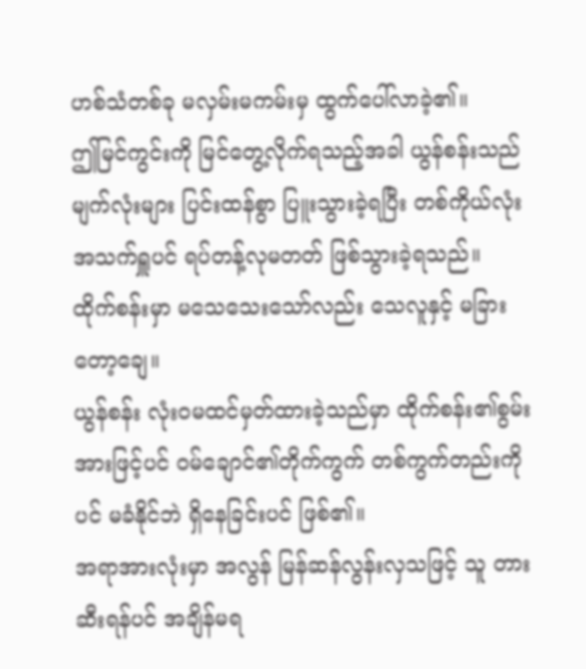ဟစ်သံတစ်ခု မလှမ်းမကမ်းမှ ထွက်ပေါ်လာခဲ့၏။
ဤမြင်ကွင်းကို မြင်တွေ့လိုက်ရသည့်အခါ ယွန်စန်းသည် မျက်လုံးများ ပြင်းထန်စွာ ပြူးသွားခဲ့ရပြီး တစ်ကိုယ်လုံး အသက်ရှူပင် ရပ်တန့်လုမတတ် ဖြစ်သွားခဲ့ရသည်။
ထိုက်စန်းမှာ မသေသေးသော်လည်း သေလူနှင့် မခြားတော့ချေ။
ယွန်စန်း လုံးဝမထင်မှတ်ထားခဲ့သည်မှာ ထိုက်စန်း၏စွမ်းအားဖြင့်ပင် ဝမ်ချောင်၏တိုက်ကွက် တစ်ကွက်တည်းကိုပင် မခံနိုင်ဘဲ ရှိနေခြင်းပင် ဖြစ်၏။
အရာအားလုံးမှာ အလွန် မြန်ဆန်လွန်းလှသဖြင့် သူ တားဆီးရန်ပင် အချိန်မရ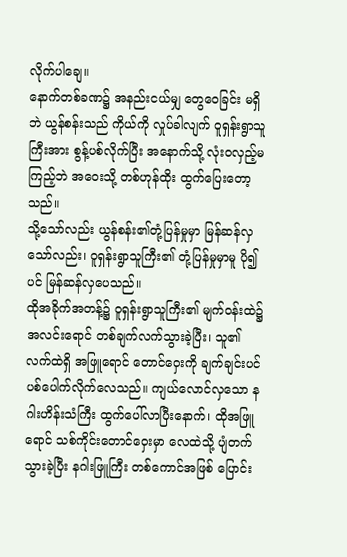လိုက်ပါချေ။
နောက်တစ်ခဏ၌ အနည်းငယ်မျှ တွေဝေခြင်း မရှိဘဲ ယွန်စန်းသည် ကိုယ်ကို လှုပ်ခါလျက် ဝူရှန်းရွာသူကြီးအား စွန့်ပစ်လိုက်ပြီး အနောက်သို့ လုံးဝလှည့်မကြည့်ဘဲ အဝေးသို့ တစ်ဟုန်ထိုး ထွက်ပြေးတော့သည်။
သို့သော်လည်း ယွန်စန်း၏တုံ့ပြန်မှုမှာ မြန်ဆန်လှသော်လည်း၊ ဝူရှန်းရွာသူကြီး၏ တုံ့ပြန်မှုမှာမူ ပို၍ပင် မြန်ဆန်လှပေသည်။
ထိုအခိုက်အတန့်၌ ဝူရှန်းရွာသူကြီး၏ မျက်ဝန်းထဲ၌ အလင်းရောင် တစ်ချက်လက်သွားခဲ့ပြီး၊ သူ၏လက်ထဲရှိ အဖြူရောင် တောင်ဝှေးကို ချက်ချင်းပင် ပစ်ပေါက်လိုက်လေသည်။ ကျယ်လောင်လှသော နဂါးဟိန်းသံကြီး ထွက်ပေါ်လာပြီးနောက်၊ ထိုအဖြူရောင် သစ်ကိုင်းတောင်ဝှေးမှာ လေထဲသို့ ပျံတက်သွားခဲ့ပြီး နဂါးဖြူကြီး တစ်ကောင်အဖြစ် ပြောင်း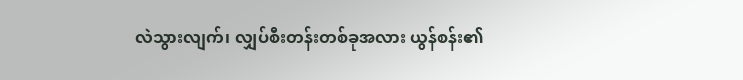လဲသွားလျက်၊ လျှပ်စီးတန်းတစ်ခုအလား ယွန်စန်း၏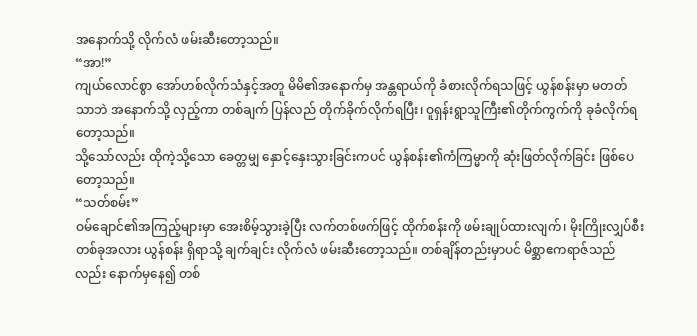အနောက်သို့ လိုက်လံ ဖမ်းဆီးတော့သည်။
“အာ!”
ကျယ်လောင်စွာ အော်ဟစ်လိုက်သံနှင့်အတူ မိမိ၏အနောက်မှ အန္တရာယ်ကို ခံစားလိုက်ရသဖြင့် ယွန်စန်းမှာ မတတ်သာဘဲ အနောက်သို့ လှည့်ကာ တစ်ချက် ပြန်လည် တိုက်ခိုက်လိုက်ရပြီး၊ ဝူရှန်းရွာသူကြီး၏တိုက်ကွက်ကို ခုခံလိုက်ရတော့သည်။
သို့သော်လည်း ထိုကဲ့သို့သော ခေတ္တမျှ နှောင့်နှေးသွားခြင်းကပင် ယွန်စန်း၏ကံကြမ္မာကို ဆုံးဖြတ်လိုက်ခြင်း ဖြစ်ပေတော့သည်။
“သတ်စမ်း”
ဝမ်ချောင်၏အကြည့်များမှာ အေးစိမ့်သွားခဲ့ပြီး လက်တစ်ဖက်ဖြင့် ထိုက်စန်းကို ဖမ်းချုပ်ထားလျက်၊ မိုးကြိုးလျှပ်စီးတစ်ခုအလား ယွန်စန်း ရှိရာသို့ ချက်ချင်း လိုက်လံ ဖမ်းဆီးတော့သည်။ တစ်ချိန်တည်းမှာပင် မိစ္ဆာဧကရာဇ်သည်လည်း နောက်မှနေ၍ တစ်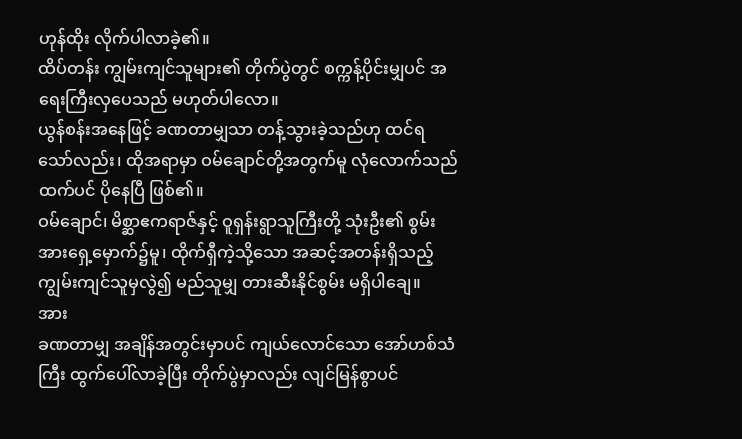ဟုန်ထိုး လိုက်ပါလာခဲ့၏။
ထိပ်တန်း ကျွမ်းကျင်သူများ၏ တိုက်ပွဲတွင် စက္ကန့်ပိုင်းမျှပင် အရေးကြီးလှပေသည် မဟုတ်ပါလော။
ယွန်စန်းအနေဖြင့် ခဏတာမျှသာ တန့်သွားခဲ့သည်ဟု ထင်ရသော်လည်း၊ ထိုအရာမှာ ဝမ်ချောင်တို့အတွက်မူ လုံလောက်သည်ထက်ပင် ပိုနေပြီ ဖြစ်၏။
ဝမ်ချောင်၊ မိစ္ဆာဧကရာဇ်နှင့် ဝူရှန်းရွာသူကြီးတို့ သုံးဦး၏ စွမ်းအားရှေ့မှောက်၌မူ၊ ထိုက်ရှီကဲ့သို့သော အဆင့်အတန်းရှိသည့် ကျွမ်းကျင်သူမှလွဲ၍ မည်သူမျှ တားဆီးနိုင်စွမ်း မရှိပါချေ။
အား
ခဏတာမျှ အချိန်အတွင်းမှာပင် ကျယ်လောင်သော အော်ဟစ်သံကြီး ထွက်ပေါ်လာခဲ့ပြီး တိုက်ပွဲမှာလည်း လျင်မြန်စွာပင်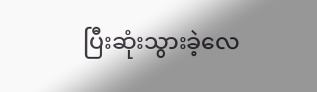ပြီးဆုံးသွားခဲ့လေ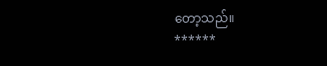တော့သည်။
******